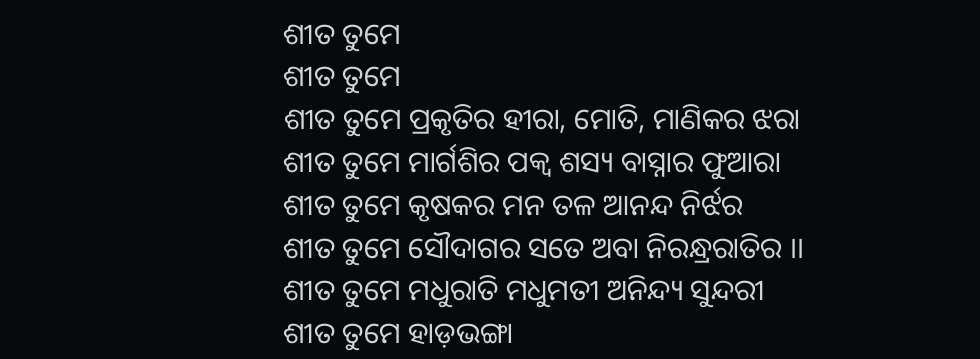ଶୀତ ତୁମେ
ଶୀତ ତୁମେ
ଶୀତ ତୁମେ ପ୍ରକୃତିର ହୀରା, ମୋତି, ମାଣିକର ଝରା
ଶୀତ ତୁମେ ମାର୍ଗଶିର ପକ୍ଵ ଶସ୍ୟ ବାସ୍ନାର ଫୁଆରା
ଶୀତ ତୁମେ କୃଷକର ମନ ତଳ ଆନନ୍ଦ ନିର୍ଝର
ଶୀତ ତୁମେ ସୌଦାଗର ସତେ ଅବା ନିରନ୍ଧ୍ରରାତିର ।।
ଶୀତ ତୁମେ ମଧୁରାତି ମଧୁମତୀ ଅନିନ୍ଦ୍ୟ ସୁନ୍ଦରୀ
ଶୀତ ତୁମେ ହାଡ଼ଭଙ୍ଗା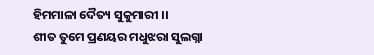ହିମମାଳା ଦୈତ୍ୟ ସୁକୁମାରୀ ।।
ଶୀତ ତୁମେ ପ୍ରଣୟର ମଧୁଝରା ସୁଲଗ୍ନା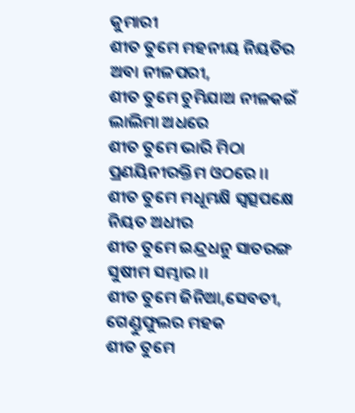କୁମାରୀ
ଶୀତ ତୁମେ ମହନୀୟ ନିୟତିର ଅବା ନୀଳପରୀ,
ଶୀତ ତୁମେ ଚୁମିଯାଅ ନୀଳକଇଁ ଲାଲିମା ଅଧରେ
ଶୀତ ତୁମେ ଭାରି ମିଠା ପ୍ରଣୟିନୀରକ୍ତିମ ଓଠରେ ।।
ଶୀତ ତୁମେ ମଧୂମକ୍ଷି ସ୍ଵତ୍ସପକ୍ଷେ ନିୟତ ଅଧୀର
ଶୀତ ତୁମେ ଇନ୍ଦ୍ରଧନୁ ସାତରଙ୍ଗ ସୁଷୀମ ସମ୍ଭାର ।।
ଶୀତ ତୁମେ ଜିନିଆ,ସେବତୀ, ଗେଣ୍ଡୁଫୁଲର ମହକ
ଶୀତ ତୁମେ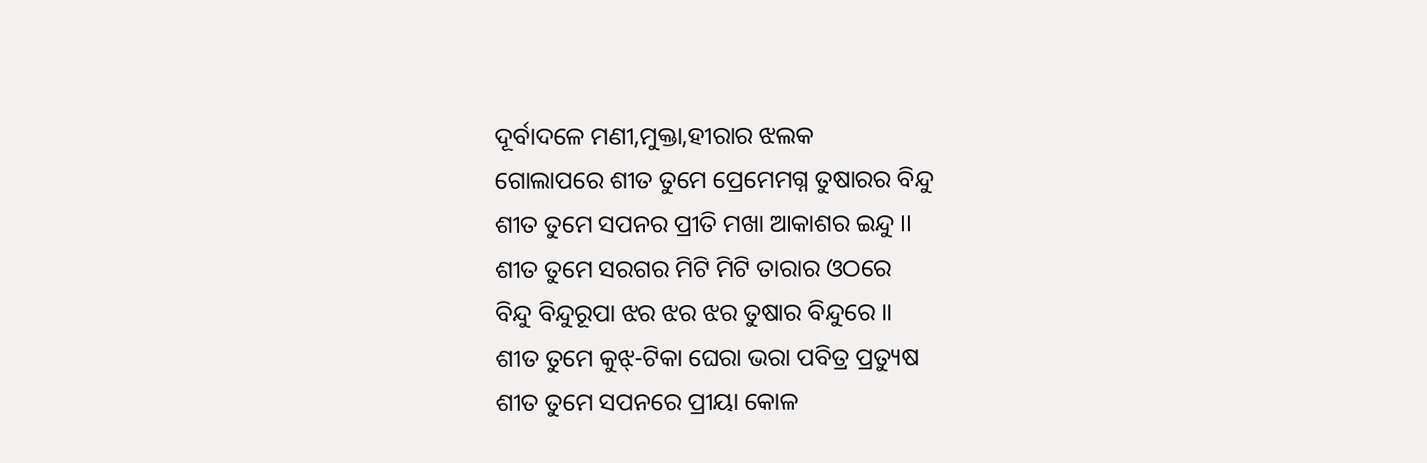ଦୂର୍ବାଦଳେ ମଣୀ,ମୁକ୍ତା,ହୀରାର ଝଲକ
ଗୋଲାପରେ ଶୀତ ତୁମେ ପ୍ରେମେମଗ୍ନ ତୁଷାରର ବିନ୍ଦୁ
ଶୀତ ତୁମେ ସପନର ପ୍ରୀତି ମଖା ଆକାଶର ଇନ୍ଦୁ ।।
ଶୀତ ତୁମେ ସରଗର ମିଟି ମିଟି ତାରାର ଓଠରେ
ବିନ୍ଦୁ ବିନ୍ଦୁରୂପା ଝର ଝର ଝର ତୁଷାର ବିନ୍ଦୁରେ ।।
ଶୀତ ତୁମେ କୁଝ୍-ଟିକା ଘେରା ଭରା ପବିତ୍ର ପ୍ରତ୍ୟୁଷ
ଶୀତ ତୁମେ ସପନରେ ପ୍ରୀୟା କୋଳ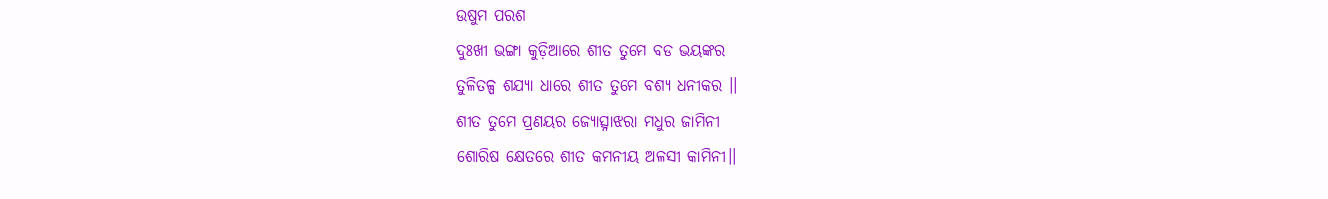ଉଷୁମ ପରଶ
ଦୁଃଖୀ ଭଙ୍ଗା କୁଡ଼ିଆରେ ଶୀତ ତୁମେ ବଡ ଭୟଙ୍କର
ତୁଳିତଳ୍ପ ଶଯ୍ୟା ଧାରେ ଶୀତ ତୁମେ ବଶ୍ୟ ଧନୀକର ।।
ଶୀତ ତୁମେ ପ୍ରଣୟର ଜ୍ୟୋତ୍ସ୍ନାଝରା ମଧୁର ଜାମିନୀ
ଶୋରିଷ କ୍ଷେତରେ ଶୀତ କମନୀୟ ଅଳସୀ କାମିନୀ।।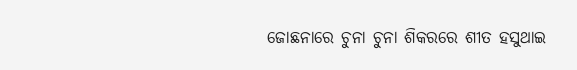ଜୋଛନାରେ ଚୁନା ଚୁନା ଶିକରରେ ଶୀତ ହସୁଥାଇ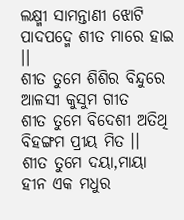ଲକ୍ଷ୍ମୀ ସାମନ୍ତାଣୀ ଝୋଟି ପାଦପଦ୍ମେ ଶୀତ ମାରେ ହାଇ ।।
ଶୀତ ତୁମେ ଶିଶିର ବିନ୍ଦୁରେ ଆଳସୀ କୁସୁମ ଗୀତ
ଶୀତ ତୁମେ ବିଦେଶୀ ଅତିଥି ବିହଙ୍ଗମ ପ୍ରୀୟ ମିତ ।।
ଶୀତ ତୁମେ ଦୟା,ମାୟା ହୀନ ଏକ ମଧୁର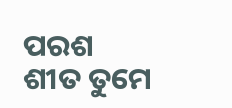ପରଶ
ଶୀତ ତୁମେ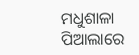ମଧୁଶାଳା ପିଆଲାରେ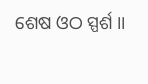ଶେଷ ଓଠ ସ୍ପର୍ଶ ।।